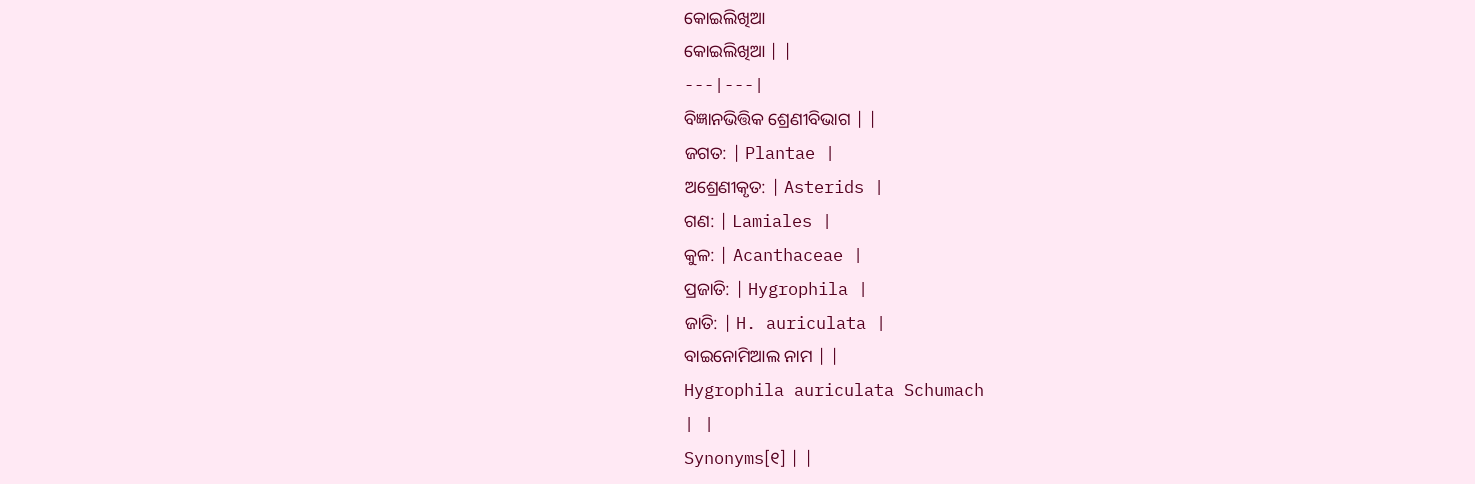କୋଇଲିଖିଆ
କୋଇଲିଖିଆ | |
---|---|
ବିଜ୍ଞାନଭିତ୍ତିକ ଶ୍ରେଣୀବିଭାଗ | |
ଜଗତ: | Plantae |
ଅଶ୍ରେଣୀକୃତ: | Asterids |
ଗଣ: | Lamiales |
କୁଳ: | Acanthaceae |
ପ୍ରଜାତି: | Hygrophila |
ଜାତି: | H. auriculata |
ବାଇନୋମିଆଲ ନାମ | |
Hygrophila auriculata Schumach
| |
Synonyms[୧] | |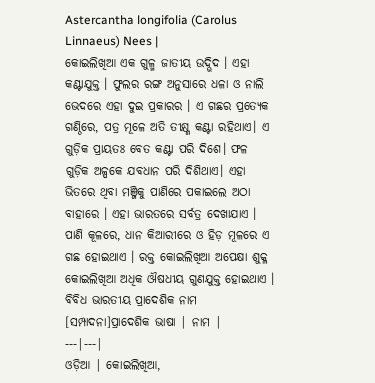Astercantha longifolia (Carolus Linnaeus) Nees |
କୋଇଲିଖିଆ ଏକ ଗୁଳ୍ମ ଜାତୀୟ ଉଦ୍ଭିଦ । ଏହା କଣ୍ଟାଯୁକ୍ତ । ଫୁଲର ରଙ୍ଗ ଅନୁସାରେ ଧଳା ଓ ନାଲି ଭେଦରେ ଏହା ଦୁଇ ପ୍ରକାରର । ଏ ଗଛର ପ୍ରତ୍ୟେକ ଗଣ୍ଠିରେ, ପତ୍ର ମୂଳେ ଅତି ତୀକ୍ଷ୍ଣ କଣ୍ଟା ରହିଥାଏ। ଏ ଗୁଡ଼ିକ ପ୍ରାୟତଃ ବେତ କଣ୍ଟା ପରି ଦିଶେ। ଫଳ ଗୁଡ଼ିକ ଅଳ୍ପକେ ଯବଧାନ ପରି ଦିଶିଥାଏ। ଏହା ଭିତରେ ଥିବା ମଞ୍ଜିକୁ ପାଣିରେ ପକାଇଲେ ଅଠା ବାହାରେ । ଏହା ଭାରତରେ ସର୍ବତ୍ର ଦେଖାଯାଏ । ପାଣି କୂଳରେ, ଧାନ କିଆରୀରେ ଓ ହିଡ଼ ମୂଳରେ ଏ ଗଛ ହୋଇଥାଏ । ରକ୍ତ କୋଇଲିଖିଆ ଅପେକ୍ଷା ଶୁକ୍ଳ କୋଇଲିଖିଆ ଅଧିକ ଔଷଧୀୟ ଗୁଣଯୁକ୍ତ ହୋଇଥାଏ ।
ବିବିଧ ଭାରତୀୟ ପ୍ରାଦେଶିକ ନାମ
[ସମ୍ପାଦନା]ପ୍ରାଦେଶିକ ଭାଷା | ନାମ |
---|---|
ଓଡ଼ିଆ | କୋଇଲିଖିଆ,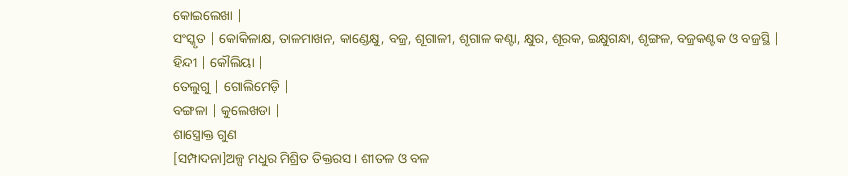କୋଇଲେଖା |
ସଂସ୍କୃତ | କୋକିଳାକ୍ଷ, ତାଳମାଖନ, କାଣ୍ଡେକ୍ଷୁ, ବଜ୍ର, ଶୂଗାଳୀ, ଶୃଗାଳ କଣ୍ଟା, କ୍ଷୁର, ଶୂରକ, ଇକ୍ଷୁଗନ୍ଧା, ଶୃଙ୍ଗଳ, ବଜ୍ରକଣ୍ଟକ ଓ ବଜ୍ରସ୍ଥି |
ହିନ୍ଦୀ | କୌଲିୟା |
ତେଲୁଗୁ | ଗୋଲିମେଡ଼ି |
ବଙ୍ଗଳା | କୁଲେଖଡା |
ଶାସ୍ତ୍ରୋକ୍ତ ଗୁଣ
[ସମ୍ପାଦନା]ଅଳ୍ପ ମଧୁର ମିଶ୍ରିତ ତିକ୍ତରସ । ଶୀତଳ ଓ ବଳ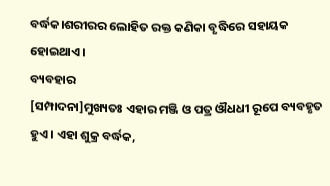ବର୍ଦ୍ଧକ।ଶରୀରର ଲୋହିତ ରକ୍ତ କଣିକା ବୃଦ୍ଧିରେ ସହାୟକ ହୋଇଥାଏ।
ବ୍ୟବହାର
[ସମ୍ପାଦନା]ମୁଖ୍ୟତଃ ଏହାର ମଞ୍ଜି ଓ ପତ୍ର ଔଧଧୀ ରୂପେ ବ୍ୟବହୃତ ହୁଏ । ଏହା ଶୁକ୍ର ବର୍ଦ୍ଧକ,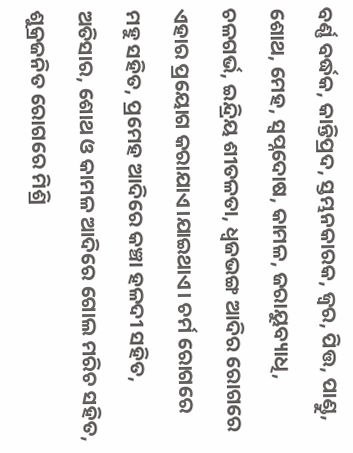ବର୍ଣ୍ଣ ବର୍ଦ୍ଧକ, କାନ୍ତିପ୍ରଦ, ସ୍ତମ୍ଭନକାରକ, ଜ୍ୱର, ପିତ୍ତ, ପାଣ୍ଡୁ, ଶୋଥ, ମେହ, ସ୍ୱପ୍ନଦୋଷ, କାମଳ, ଜରାୟୁବ୍ୟାଧି, ଚଳଗର୍ଭ, ଇନ୍ଦ୍ରିୟ ଶୀତଳତା, ଧ୍ୱଜଭଙ୍ଗ ଆଦିର ରୋଗରେ ଏହାର ପ୍ରୟୋଗ କରାଯାଏ।ଯାଇଥାଏ। ଚର୍ମ ରୋଗରେ ମହୁ ସହିତ, ପ୍ରମେହ ଆଦିରେ କଞ୍ଚା ହଳଦୀ ସହିତ, ଅତିସାର, ଶୋଥ ଓ କାମଳ ଆଦିରେ ଗୋଲ ମରିଚ ସହିତ, ଶୁକ୍ରଜନିତ ରୋଗରେ ମିଶ୍ରି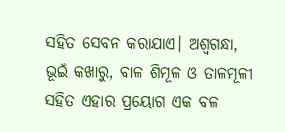ସହିତ ସେବନ କରାଯାଏ। ଅଶ୍ୱଗନ୍ଧା, ଭୂଇଁ କଖାରୁ, ବାଳ ଶିମୂଳ ଓ ତାଳମୂଳୀ ସହିତ ଏହାର ପ୍ରୟୋଗ ଏକ ବଳ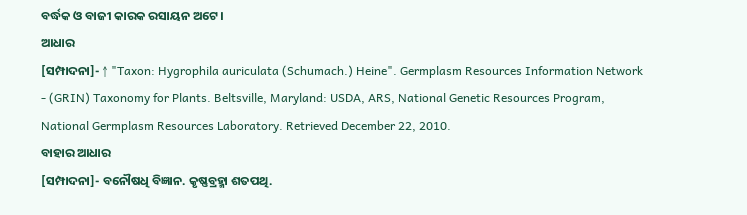ବର୍ଦ୍ଧକ ଓ ବାଜୀ କାରକ ରସାୟନ ଅଟେ ।
ଆଧାର
[ସମ୍ପାଦନା]- ↑ "Taxon: Hygrophila auriculata (Schumach.) Heine". Germplasm Resources Information Network - (GRIN) Taxonomy for Plants. Beltsville, Maryland: USDA, ARS, National Genetic Resources Program, National Germplasm Resources Laboratory. Retrieved December 22, 2010.
ବାହାର ଆଧାର
[ସମ୍ପାଦନା]- ବନୌଷଧି ବିଜ୍ଞାନ. କୃଷ୍ଣବ୍ରହ୍ମା ଶତପଥି.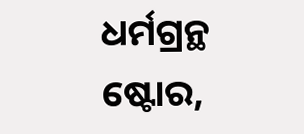ଧର୍ମଗ୍ରନ୍ଥ ଷ୍ଟୋର,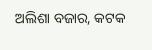ଅଲିଶା ବଜାର, କଟକ